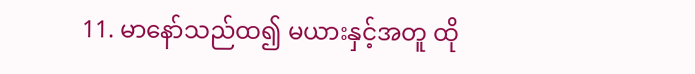11. မာနော်သည်ထ၍ မယားနှင့်အတူ ထို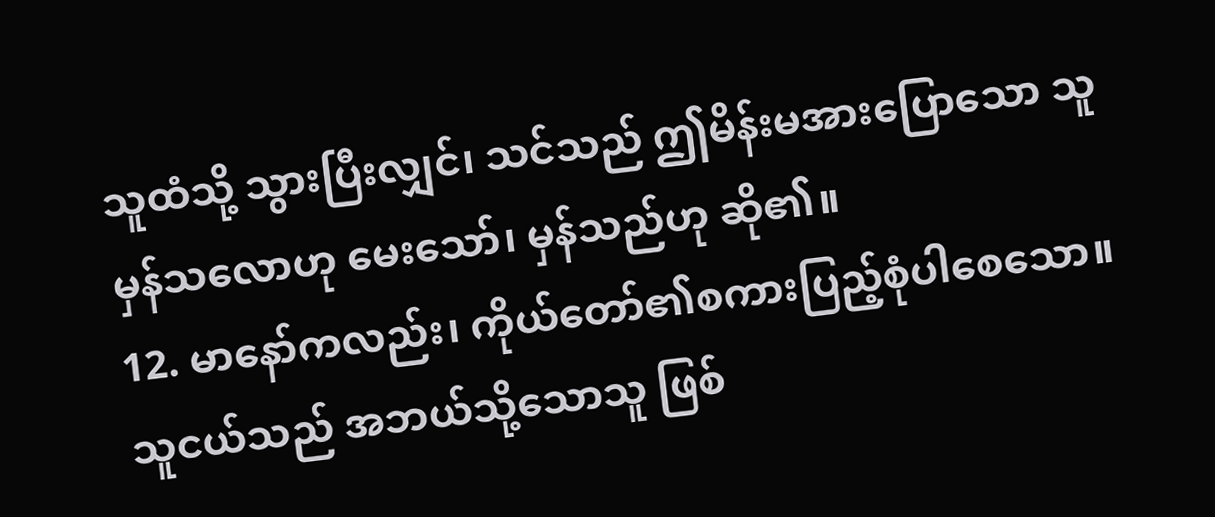သူထံသို့ သွားပြီးလျှင်၊ သင်သည် ဤမိန်းမအားပြောသော သူမှန်သလောဟု မေးသော်၊ မှန်သည်ဟု ဆို၏။
12. မာနော်ကလည်း၊ ကိုယ်တော်၏စကားပြည့်စုံပါစေသော။ သူငယ်သည် အဘယ်သို့သောသူ ဖြစ်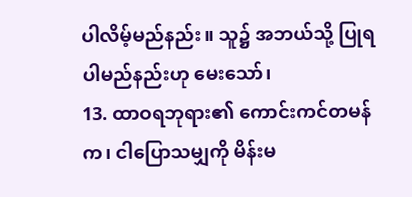ပါလိမ့်မည်နည်း။ သူ၌ အဘယ်သို့ ပြုရပါမည်နည်းဟု မေးသော်၊
13. ထာဝရဘုရား၏ ကောင်းကင်တမန်က၊ ငါပြောသမျှကို မိန်းမ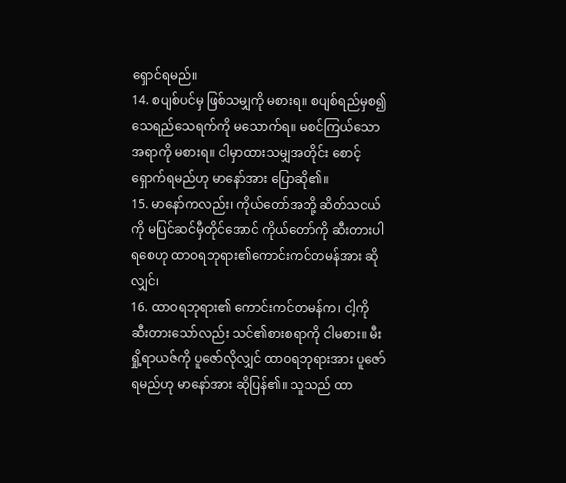ရှောင်ရမည်။
14. စပျစ်ပင်မှ ဖြစ်သမျှကို မစားရ။ စပျစ်ရည်မှစ၍ သေရည်သေရက်ကို မသောက်ရ။ မစင်ကြယ်သောအရာကို မစားရ။ ငါမှာထားသမျှအတိုင်း စောင့်ရှောက်ရမည်ဟု မာနော်အား ပြောဆို၏။
15. မာနော်ကလည်း၊ ကိုယ်တော်အဘို့ ဆိတ်သငယ်ကို မပြင်ဆင်မှီတိုင်အောင် ကိုယ်တော်ကို ဆီးတားပါရစေဟု ထာဝရဘုရား၏ကောင်းကင်တမန်အား ဆိုလျှင်၊
16. ထာဝရဘုရား၏ ကောင်းကင်တမန်က၊ ငါ့ကို ဆီးတားသော်လည်း သင်၏စားစရာကို ငါမစား။ မီးရှို့ရာယဇ်ကို ပူဇော်လိုလျှင် ထာဝရဘုရားအား ပူဇော်ရမည်ဟု မာနော်အား ဆိုပြန်၏။ သူသည် ထာ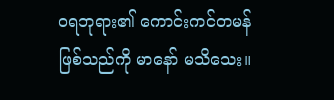ဝရဘုရား၏ ကောင်းကင်တမန်ဖြစ်သည်ကို မာနော် မသိသေး။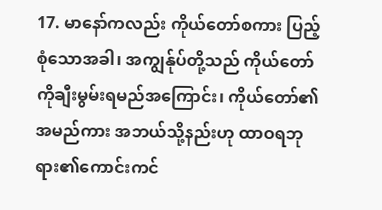17. မာနော်ကလည်း ကိုယ်တော်စကား ပြည့်စုံသောအခါ၊ အကျွန်ုပ်တို့သည် ကိုယ်တော်ကိုချီးမွမ်းရမည်အကြောင်း၊ ကိုယ်တော်၏အမည်ကား အဘယ်သို့နည်းဟု ထာဝရဘုရား၏ကောင်းကင်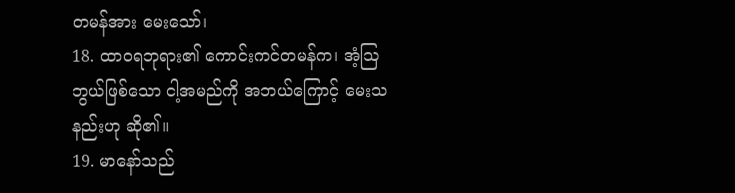တမန်အား မေးသော်၊
18. ထာဝရဘုရား၏ ကောင်းကင်တမန်က၊ အံ့ဩဘွယ်ဖြစ်သော ငါ့အမည်ကို အဘယ်ကြောင့် မေးသနည်းဟု ဆို၏။
19. မာနော်သည်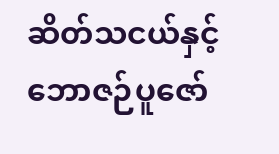ဆိတ်သငယ်နှင့် ဘောဇဉ်ပူဇော်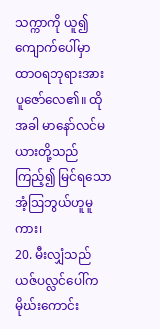သက္ကာကို ယူ၍ ကျောက်ပေါ်မှာ ထာဝရဘုရားအား ပူဇော်လေ၏။ ထိုအခါ မာနော်လင်မယားတို့သည် ကြည့်၍ မြင်ရသော အံ့ဩဘွယ်ဟူမူကား၊
20. မီးလျှံသည် ယဇ်ပလ္လင်ပေါ်က မိုဃ်းကောင်း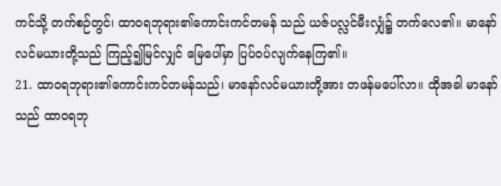ကင်သို့ တက်စဉ်တွင်၊ ထာဝရဘုရား၏ကောင်းကင်တမန် သည် ယဇ်ပလ္လင်မီးလျှံ၌ တက်လေ၏။ မာနော်လင်မယားတို့သည် ကြည့်၍မြင်လျှင် မြေပေါ်မှာ ပြပ်ဝပ်လျက်နေကြ၏။
21. ထာဝရဘုရား၏ကောင်းကင်တမန်သည်၊ မာနော်လင်မယားတို့အား တဖန်မပေါ်လာ။ ထိုအခါ မာနော်သည် ထာဝရဘု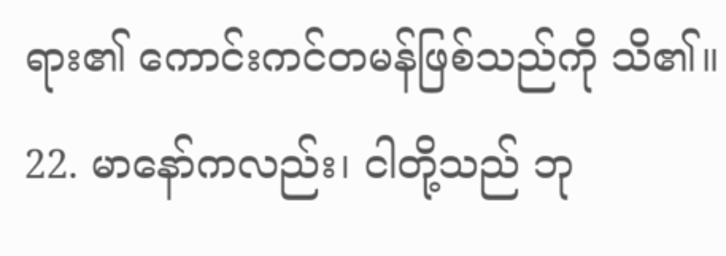ရား၏ ကောင်းကင်တမန်ဖြစ်သည်ကို သိ၏။
22. မာနော်ကလည်း၊ ငါတို့သည် ဘု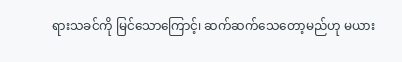ရားသခင်ကို မြင်သောကြောင့်၊ ဆက်ဆက်သေတော့မည်ဟု မယား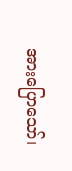အားပြောသော်၊